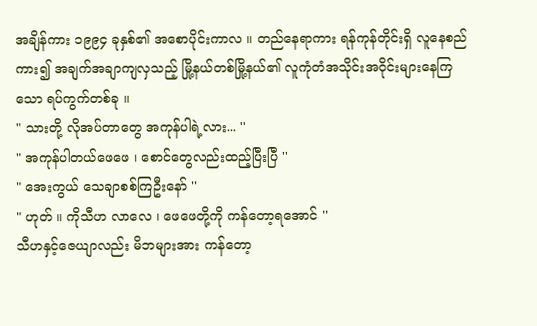အချိန်ကား ၁၉၉၄ ခုနှစ်၏ အစောပိုင်းကာလ ။ တည်နေရာကား ရန်ကုန်တိုင်းရှိ လူနေစည်ကား၍ အချက်အချာကျလှသည့် မြို့နယ်တစ်မြို့နယ်၏ လူကုံတံအသိုင်းအဝိုင်းများနေကြသော ရပ်ကွက်တစ်ခု ။
" သားတို့ လိုအပ်တာတွေ အကုန်ပါရဲ့လား... ''
" အကုန်ပါတယ်ဖေဖေ ၊ စောင်တွေလည်းထည့်ပြီးပြီ ''
" အေးကွယ် သေချာစစ်ကြဦးနော် ''
" ဟုတ် ။ ကိုသီဟ လာလေ ၊ ဖေဖေတို့ကို ကန်တော့ရအောင် ''
သီဟနှင့်ဇေယျာလည်း မိဘများအား ကန်တော့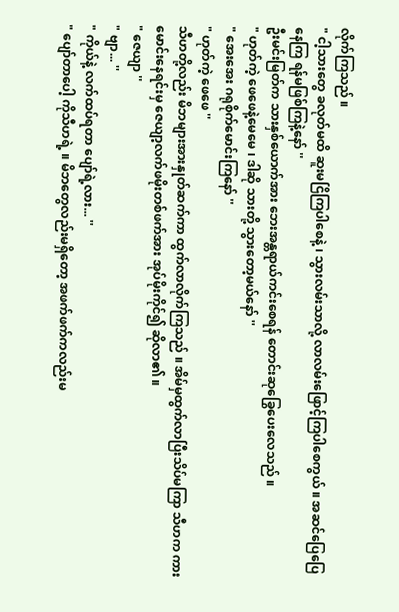လိုက်ကြသည် ။
" ငါ့သားတွေ ခလုတ်မထိ ဆူးမငြိကြပါစေနဲ့ ၊ သွားလမ်းသာလို့ လာလမ်းဖြောင့်ကြပါစေကွယ် ။ အဆင်ပြေပြေနေကြ ရန်မဖြစ်ကြနဲ့နော် ''
ဦးမင်းမြတ်က သားနှစ်ယောက်အား ဘေးအန္တရာယ်ကင်းစေရန် တောင်းဆုခြွေပေးလေသည် ။
" ဟုတ်ကဲ့ ဖေဖေနဲ့မေမေ ၊ ဒါဆို သားတို့ သွားတော့မယ်နော် ''
" အေးအေး ဂရုစိုက်မောင်းကြနော် ''
" ဟုတ်ကဲ့ ဖေဖေ ''
သီဟတို့လည်း မိဘများအားနှုတ်ဆက်ကာ ထွက်လာလိုက်ကြသည် ။ အိမ်မှထွက်လာပြီးသိပ်မကြာ သီဟက ကားမောင်းနေရင်းမှ ဇေယျာ့လက်ဖမိုးတစ်ဖက်အား အုပ်မိုးကိုင်၍ ဆိုလာ၏ ။
" ဇေယျာ ''
" ဗျာ... ''
" ကိုယ်နဲ့ လက်ထပ်ရတာ ပျော်ရဲ့လား... ''
" ပျော်တာပေါ့ ကိုသီဟရဲ့ ။ မိဘတွေလည်းမရှိတော့ အဖက်ဖက်ကလည်းမ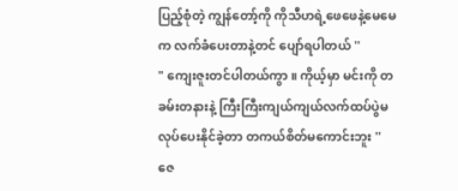ပြည့်စုံတဲ့ ကျွန်တော့်ကို ကိုသီဟရဲ့ဖေဖေနဲ့မေမေက လက်ခံပေးတာနဲ့တင် ပျော်ရပါတယ် ''
" ကျေးဇူးတင်ပါတယ်ကွာ ။ ကိုယ့်မှာ မင်းကို တခမ်းတနားနဲ့ ကြီးကြီးကျယ်ကျယ်လက်ထပ်ပွဲမလုပ်ပေးနိုင်ခဲ့တာ တကယ်စိတ်မကောင်းဘူး ''
ဇေ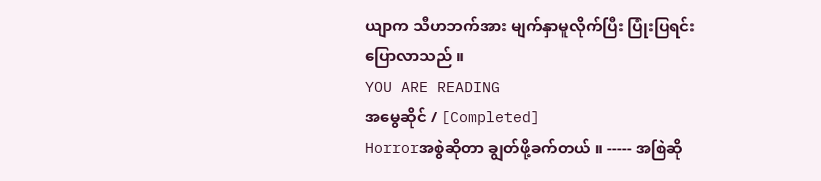ယျာက သီဟဘက်အား မျက်နှာမူလိုက်ပြီး ပြုံးပြရင်းပြောလာသည် ။
YOU ARE READING
အမွေဆိုင် / [Completed]
Horrorအစွဲဆိုတာ ချွတ်ဖို့ခက်တယ် ။ ----- အစြဲဆို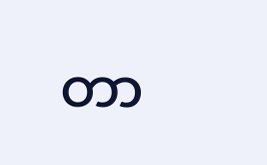တာ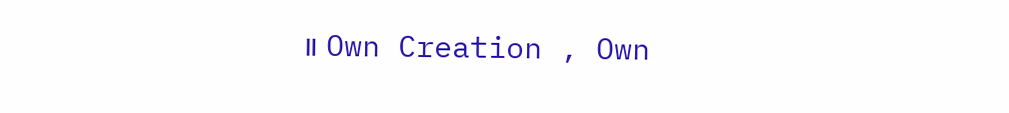။ Own Creation , Own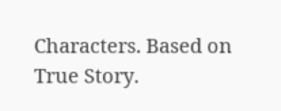Characters. Based on True Story.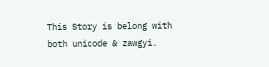This Story is belong with both unicode & zawgyi.